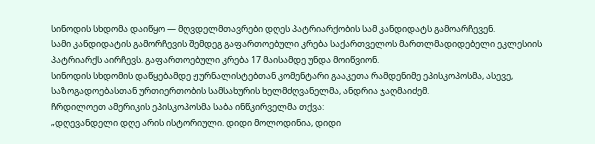სინოდის სხდომა დაიწყო — მღვდელმთავრები დღეს პატრიარქობის სამ კანდიდატს გამოარჩევენ.
სამი კანდიდატის გამორჩევის შემდეგ გაფართოებული კრება საქართველოს მართლმადიდებელი ეკლესიის პატრიარქს აირჩევს. გაფართოებული კრება 17 მაისამდე უნდა მოიწვიონ.
სინოდის სხდომის დაწყებამდე ჟურნალისტებთან კომენტარი გააკეთა რამდენიმე ეპისკოპოსმა, ასევე, საზოგადოებასთან ურთიერთობის სამსახურის ხელმძღვანელმა, ანდრია ჯაღმაიძემ.
ჩრდილოეთ ამერიკის ეპისკოპოსმა საბა ინწკირველმა თქვა:
„დღევანდელი დღე არის ისტორიული. დიდი მოლოდინია, დიდი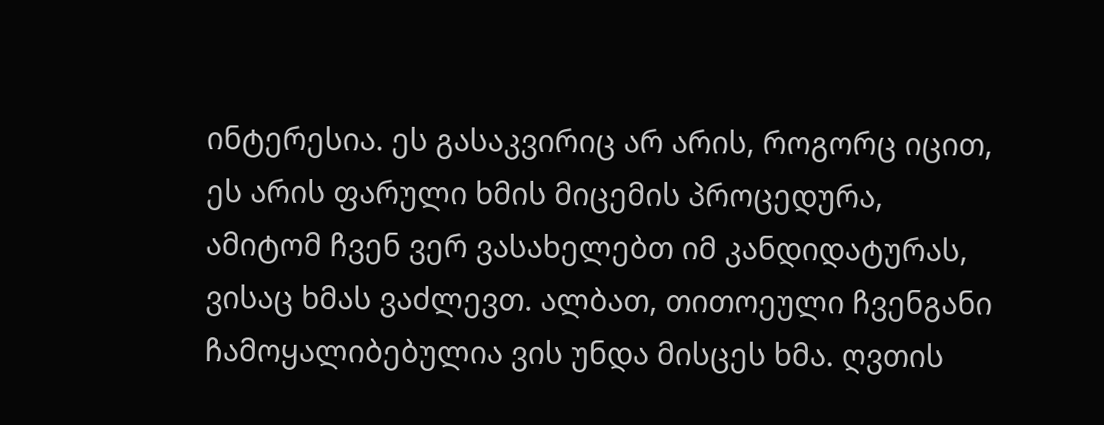ინტერესია. ეს გასაკვირიც არ არის, როგორც იცით, ეს არის ფარული ხმის მიცემის პროცედურა, ამიტომ ჩვენ ვერ ვასახელებთ იმ კანდიდატურას, ვისაც ხმას ვაძლევთ. ალბათ, თითოეული ჩვენგანი ჩამოყალიბებულია ვის უნდა მისცეს ხმა. ღვთის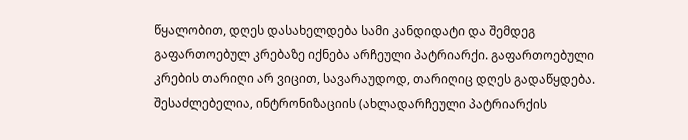წყალობით, დღეს დასახელდება სამი კანდიდატი და შემდეგ გაფართოებულ კრებაზე იქნება არჩეული პატრიარქი. გაფართოებული კრების თარიღი არ ვიცით, სავარაუდოდ, თარიღიც დღეს გადაწყდება. შესაძლებელია, ინტრონიზაციის (ახლადარჩეული პატრიარქის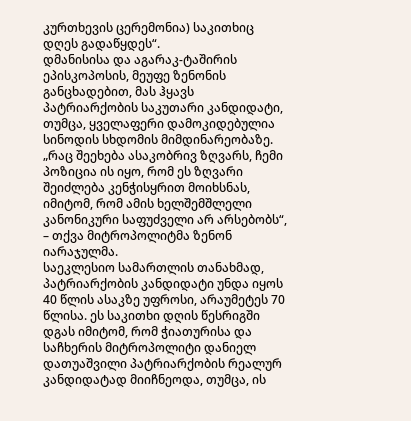კურთხევის ცერემონია) საკითხიც დღეს გადაწყდეს“.
დმანისისა და აგარაკ-ტაშირის ეპისკოპოსის, მეუფე ზენონის განცხადებით, მას ჰყავს პატრიარქობის საკუთარი კანდიდატი, თუმცა, ყველაფერი დამოკიდებულია სინოდის სხდომის მიმდინარეობაზე.
„რაც შეეხება ასაკობრივ ზღვარს, ჩემი პოზიცია ის იყო, რომ ეს ზღვარი შეიძლება კენჭისყრით მოიხსნას, იმიტომ, რომ ამის ხელშემშლელი კანონიკური საფუძველი არ არსებობს“, – თქვა მიტროპოლიტმა ზენონ იარაჯულმა.
საეკლესიო სამართლის თანახმად, პატრიარქობის კანდიდატი უნდა იყოს 40 წლის ასაკზე უფროსი, არაუმეტეს 70 წლისა. ეს საკითხი დღის წესრიგში დგას იმიტომ, რომ ჭიათურისა და საჩხერის მიტროპოლიტი დანიელ დათუაშვილი პატრიარქობის რეალურ კანდიდატად მიიჩნეოდა, თუმცა, ის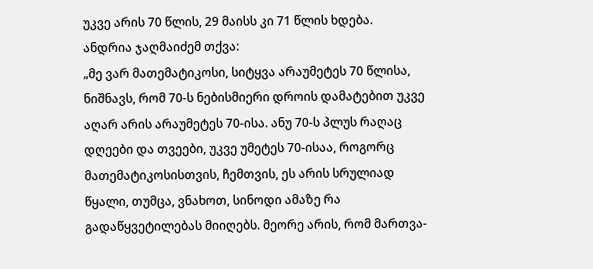უკვე არის 70 წლის, 29 მაისს კი 71 წლის ხდება.
ანდრია ჯაღმაიძემ თქვა:
„მე ვარ მათემატიკოსი, სიტყვა არაუმეტეს 70 წლისა, ნიშნავს, რომ 70-ს ნებისმიერი დროის დამატებით უკვე აღარ არის არაუმეტეს 70-ისა. ანუ 70-ს პლუს რაღაც დღეები და თვეები, უკვე უმეტეს 70-ისაა, როგორც მათემატიკოსისთვის, ჩემთვის, ეს არის სრულიად წყალი, თუმცა, ვნახოთ, სინოდი ამაზე რა გადაწყვეტილებას მიიღებს. მეორე არის, რომ მართვა-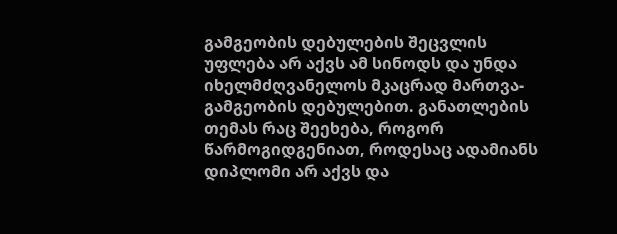გამგეობის დებულების შეცვლის უფლება არ აქვს ამ სინოდს და უნდა იხელმძღვანელოს მკაცრად მართვა-გამგეობის დებულებით. განათლების თემას რაც შეეხება, როგორ წარმოგიდგენიათ, როდესაც ადამიანს დიპლომი არ აქვს და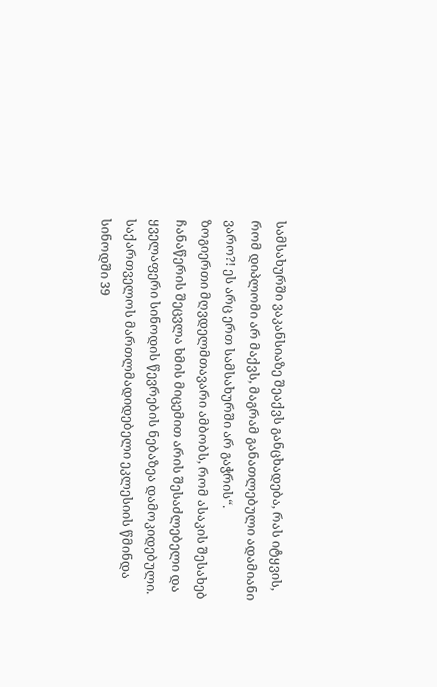სამსახურში ვაკანსიაზე შეაქვს განცხადება, რას იტყვის, რომ დიპლომი არ მაქვს, მაგრამ განათლებული ადამიანი ვარო?! ეს არც ერთ სამსახურში არ გაჭრის“.
ზოგიერთი მღვდელმთავარი ამბობს, რომ ასაკის შესახებ ჩანაწერის შეცვლა ხმის მიცემით არის შესაძლებელი და ყველაფერი სინოდის წევრების ნებაზეა დამოკიდებული.
საქართველოს მართლმადიდებელი ეკლესიის წმინდა სინოდში 39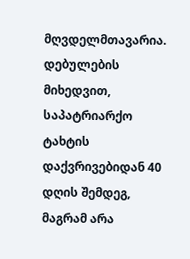მღვდელმთავარია.
დებულების მიხედვით, საპატრიარქო ტახტის დაქვრივებიდან 40 დღის შემდეგ, მაგრამ არა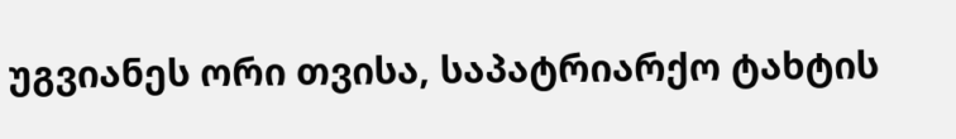უგვიანეს ორი თვისა, საპატრიარქო ტახტის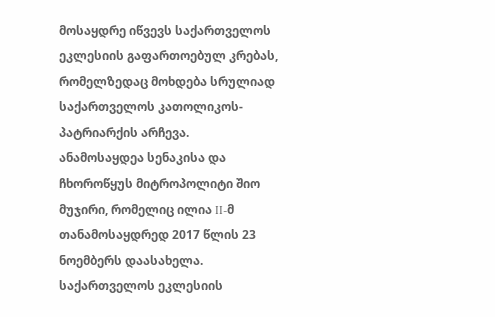მოსაყდრე იწვევს საქართველოს ეკლესიის გაფართოებულ კრებას, რომელზედაც მოხდება სრულიად საქართველოს კათოლიკოს-პატრიარქის არჩევა.
ანამოსაყდეა სენაკისა და ჩხოროწყუს მიტროპოლიტი შიო მუჯირი, რომელიც ილია II-მ თანამოსაყდრედ 2017 წლის 23 ნოემბერს დაასახელა.
საქართველოს ეკლესიის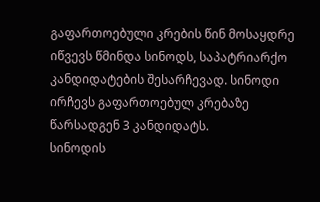გაფართოებული კრების წინ მოსაყდრე იწვევს წმინდა სინოდს, საპატრიარქო კანდიდატების შესარჩევად. სინოდი ირჩევს გაფართოებულ კრებაზე წარსადგენ 3 კანდიდატს.
სინოდის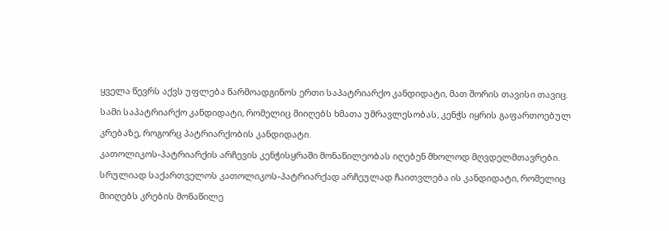ყველა წევრს აქვს უფლება წარმოადგინოს ერთი საპატრიარქო კანდიდატი, მათ შორის თავისი თავიც.
სამი საპატრიარქო კანდიდატი, რომელიც მიიღებს ხმათა უმრავლესობას, კენჭს იყრის გაფართოებულ კრებაზე, როგორც პატრიარქობის კანდიდატი.
კათოლიკოს-პატრიარქის არჩევის კენჭისყრაში მონაწილეობას იღებენ მხოლოდ მღვდელმთავრები.
სრულიად საქართველოს კათოლიკოს-პატრიარქად არჩეულად ჩაითვლება ის კანდიდატი, რომელიც მიიღებს კრების მონაწილე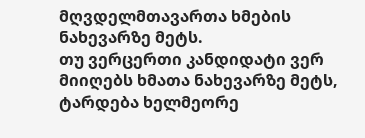მღვდელმთავართა ხმების ნახევარზე მეტს.
თუ ვერცერთი კანდიდატი ვერ მიიღებს ხმათა ნახევარზე მეტს, ტარდება ხელმეორე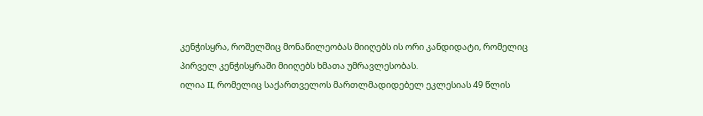კენჭისყრა, როშელშიც მონაწილეობას მიიღებს ის ორი კანდიდატი, რომელიც პირველ კენჭისყრაში მიიღებს ხმათა უმრავლესობას.
ილია II, რომელიც საქართველოს მართლმადიდებელ ეკლესიას 49 წლის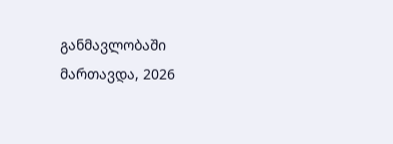განმავლობაში მართავდა, 2026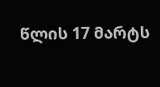წლის 17 მარტს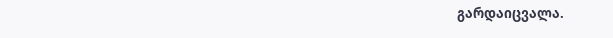გარდაიცვალა.